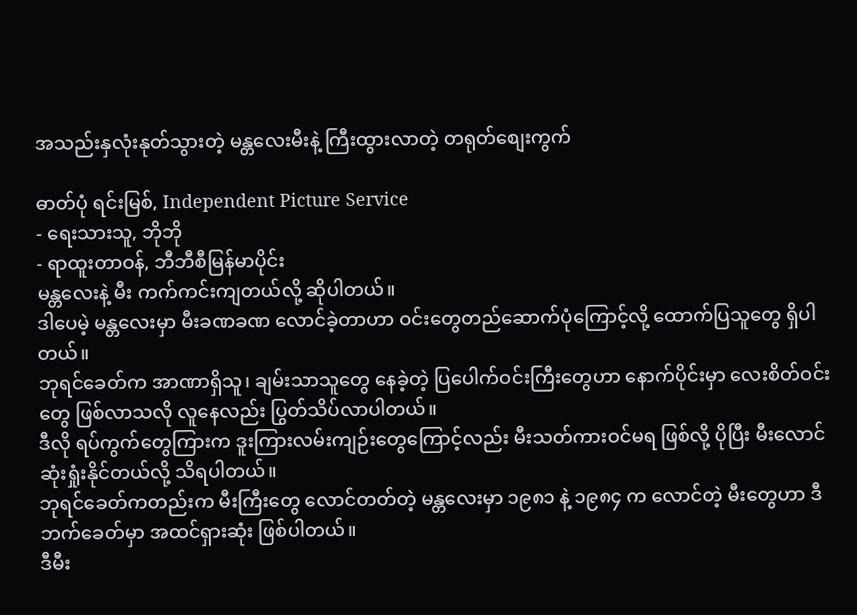အသည်းနှလုံးနုတ်သွားတဲ့ မန္တလေးမီးနဲ့ ကြီးထွားလာတဲ့ တရုတ်စျေးကွက်

ဓာတ်ပုံ ရင်းမြစ်, Independent Picture Service
- ရေးသားသူ, ဘိုဘို
- ရာထူးတာဝန်, ဘီဘီစီမြန်မာပိုင်း
မန္တလေးနဲ့ မီး ကက်ကင်းကျတယ်လို့ ဆိုပါတယ်။
ဒါပေမဲ့ မန္တလေးမှာ မီးခဏခဏ လောင်ခဲ့တာဟာ ဝင်းတွေတည်ဆောက်ပုံကြောင့်လို့ ထောက်ပြသူတွေ ရှိပါတယ်။
ဘုရင်ခေတ်က အာဏာရှိသူ၊ ချမ်းသာသူတွေ နေခဲ့တဲ့ ပြပေါက်ဝင်းကြီးတွေဟာ နောက်ပိုင်းမှာ လေးစိတ်ဝင်းတွေ ဖြစ်လာသလို လူနေလည်း ပြွတ်သိပ်လာပါတယ်။
ဒီလို ရပ်ကွက်တွေကြားက ဒူးကြားလမ်းကျဉ်းတွေကြောင့်လည်း မီးသတ်ကားဝင်မရ ဖြစ်လို့ ပိုပြီး မီးလောင်ဆုံးရှုံးနိုင်တယ်လို့ သိရပါတယ်။
ဘုရင်ခေတ်ကတည်းက မီးကြီးတွေ လောင်တတ်တဲ့ မန္တလေးမှာ ၁၉၈၁ နဲ့ ၁၉၈၄ က လောင်တဲ့ မီးတွေဟာ ဒီဘက်ခေတ်မှာ အထင်ရှားဆုံး ဖြစ်ပါတယ်။
ဒီမီး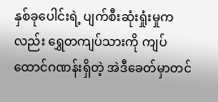နှစ်ခုပေါင်းရဲ့ ပျက်စီးဆုံးရှုံးမှုကလည်း ရွှေတကျပ်သားကို ကျပ်ထောင်ဂဏန်းရှိတဲ့ အဲဒီခေတ်မှာတင်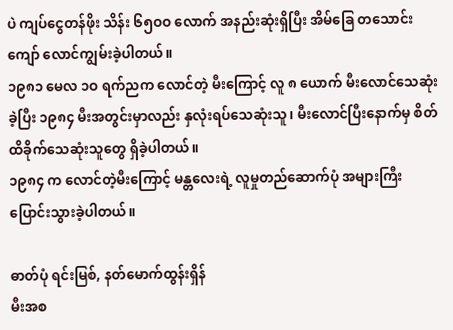ပဲ ကျပ်ငွေတန်ဖိုး သိန်း ၆၅ဝဝ လောက် အနည်းဆုံးရှိပြီး အိမ်ခြေ တသောင်းကျော် လောင်ကျွမ်းခဲ့ပါတယ်။
၁၉၈၁ မေလ ၁ဝ ရက်ညက လောင်တဲ့ မီးကြောင့် လူ ၈ ယောက် မီးလောင်သေဆုံးခဲ့ပြီး ၁၉၈၄ မီးအတွင်းမှာလည်း နှလုံးရပ်သေဆုံးသူ၊ မီးလောင်ပြီးနောက်မှ စိတ်ထိခိုက်သေဆုံးသူတွေ ရှိခဲ့ပါတယ်။
၁၉၈၄ က လောင်တဲ့မီးကြောင့် မန္တလေးရဲ့ လူမှုတည်ဆောက်ပုံ အများကြီး ပြောင်းသွားခဲ့ပါတယ်။

ဓာတ်ပုံ ရင်းမြစ်, နတ်မောက်ထွန်းရှိန်
မီးအစ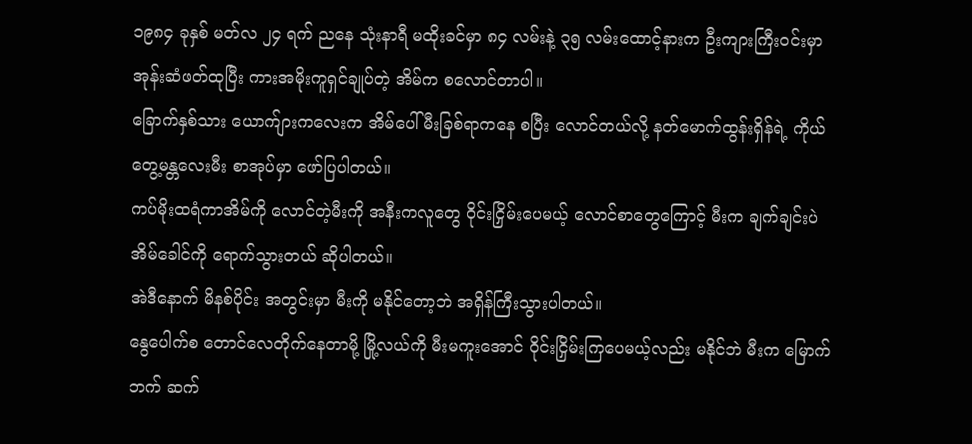၁၉၈၄ ခုနှစ် မတ်လ ၂၄ ရက် ညနေ သုံးနာရီ မထိုးခင်မှာ ၈၄ လမ်းနဲ့ ၃၅ လမ်းထောင့်နားက ဦးကျားကြီးဝင်းမှာ အုန်းဆံဖတ်ထုပြီး ကားအမိုးကူရှင်ချုပ်တဲ့ အိမ်က စလောင်တာပါ။
ခြောက်နှစ်သား ယောက်ျားကလေးက အိမ်ပေါ် မီးခြစ်ရာကနေ စပြီး လောင်တယ်လို့ နတ်မောက်ထွန်းရှိန်ရဲ့ ကိုယ်တွေ့မန္တလေးမီး စာအုပ်မှာ ဖော်ပြပါတယ်။
ကပ်မိုးထရံကာအိမ်ကို လောင်တဲ့မီးကို အနီးကလူတွေ ဝိုင်းငြှိမ်းပေမယ့် လောင်စာတွေကြောင့် မီးက ချက်ချင်းပဲ အိမ်ခေါင်ကို ရောက်သွားတယ် ဆိုပါတယ်။
အဲဒီနောက် မိနစ်ပိုင်း အတွင်းမှာ မီးကို မနိုင်တော့ဘဲ အရှိန်ကြီးသွားပါတယ်။
နွေပေါက်စ တောင်လေတိုက်နေတာမို့ မြို့လယ်ကို မီးမကူးအောင် ဝိုင်းငြှိမ်းကြပေမယ့်လည်း မနိုင်ဘဲ မီးက မြောက်ဘက် ဆက်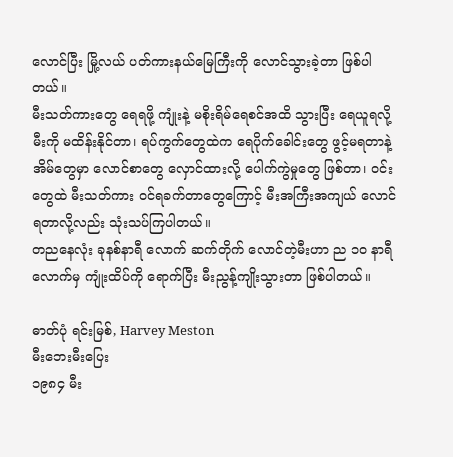လောင်ပြီး မြို့လယ် ပတ်ကားနယ်မြေကြီးကို လောင်သွားခဲ့တာ ဖြစ်ပါတယ်။
မီးသတ်ကားတွေ ရေရဖို့ ကျုံးနဲ့ မစိုးရိမ်ရေစင်အထိ သွားပြီး ရေယူရလို့ မီးကို မထိန်းနိုင်တာ၊ ရပ်ကွက်တွေထဲက ရေပိုက်ခေါင်းတွေ ဖွင့်မရတာနဲ့ အိမ်တွေမှာ လောင်စာတွေ လှောင်ထားလို့ ပေါက်ကွဲမှုတွေ ဖြစ်တာ၊ ဝင်းတွေထဲ မီးသတ်ကား ဝင်ရခက်တာတွေကြောင့် မီးအကြီးအကျယ် လောင်ရတာလို့လည်း သုံးသပ်ကြပါတယ်။
တညနေလုံး ခုနစ်နာရီ လောက် ဆက်တိုက် လောင်တဲ့မီးဟာ ည ၁ဝ နာရီလောက်မှ ကျုံးထိပ်ကို ရောက်ပြီး မီးညွန့်ကျိုးသွားတာ ဖြစ်ပါတယ်။

ဓာတ်ပုံ ရင်းမြစ်, Harvey Meston
မီးဘေးမီးပြေး
၁၉၈၄ မီး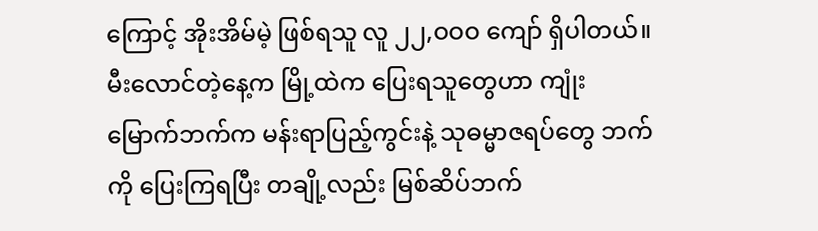ကြောင့် အိုးအိမ်မဲ့ ဖြစ်ရသူ လူ ၂၂,ဝဝဝ ကျော် ရှိပါတယ်။
မီးလောင်တဲ့နေ့က မြို့ထဲက ပြေးရသူတွေဟာ ကျုံးမြောက်ဘက်က မန်းရာပြည့်ကွင်းနဲ့ သုဓမ္မာဇရပ်တွေ ဘက်ကို ပြေးကြရပြီး တချို့လည်း မြစ်ဆိပ်ဘက်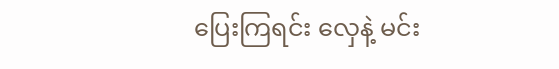ပြေးကြရင်း လှေနဲ့ မင်း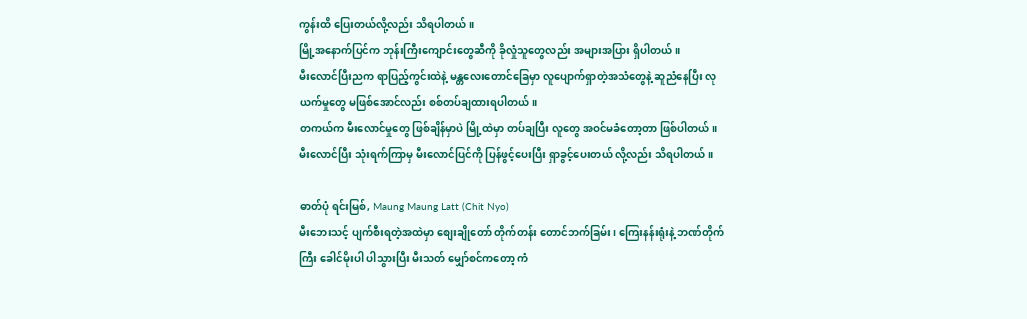ကွန်းထိ ပြေးတယ်လို့လည်း သိရပါတယ်။
မြို့အနောက်ပြင်က ဘုန်းကြီးကျောင်းတွေဆီကို ခိုလှုံသူတွေလည်း အများအပြား ရှိပါတယ်။
မီးလောင်ပြီးညက ရာပြည့်ကွင်းထဲနဲ့ မန္တလေးတောင်ခြေမှာ လူပျောက်ရှာတဲ့အသံတွေနဲ့ ဆူညံနေပြီး လုယက်မှုတွေ မဖြစ်အောင်လည်း စစ်တပ်ချထားရပါတယ်။
တကယ်က မီးလောင်မှုတွေ ဖြစ်ချိန်မှာပဲ မြို့ထဲမှာ တပ်ချပြီး လူတွေ အဝင်မခံတော့တာ ဖြစ်ပါတယ်။
မီးလောင်ပြီး သုံးရက်ကြာမှ မီးလောင်ပြင်ကို ပြန်ဖွင့်ပေးပြီး ရှာခွင့်ပေးတယ် လို့လည်း သိရပါတယ်။

ဓာတ်ပုံ ရင်းမြစ်, Maung Maung Latt (Chit Nyo)
မီးဘေးသင့် ပျက်စီးရတဲ့အထဲမှာ စျေးချိုတော် တိုက်တန်း တောင်ဘက်ခြမ်း၊ ကြေးနန်းရုံးနဲ့ ဘဏ်တိုက်ကြီး ခေါင်မိုးပါ ပါသွားပြီး မီးသတ် မျှော်စင်ကတော့ ကံ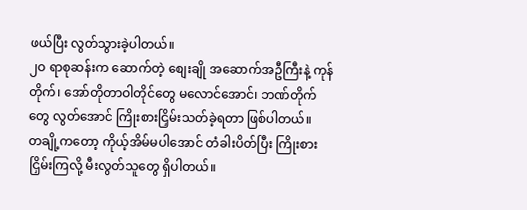ဖယ်ပြီး လွတ်သွားခဲ့ပါတယ်။
၂ဝ ရာစုဆန်းက ဆောက်တဲ့ စျေးချို အဆောက်အဦကြီးနဲ့ ကုန်တိုက်၊ အော်တိုတာဝါတိုင်တွေ မလောင်အောင်၊ ဘဏ်တိုက်တွေ လွတ်အောင် ကြိုးစားငြှိမ်းသတ်ခဲ့ရတာ ဖြစ်ပါတယ်။
တချို့ကတော့ ကိုယ့်အိမ်မပါအောင် တံခါးပိတ်ပြီး ကြိုးစားငြှိမ်းကြလို့ မီးလွတ်သူတွေ ရှိပါတယ်။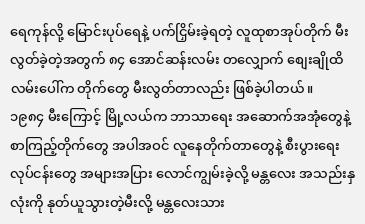ရေကုန်လို့ မြောင်းပုပ်ရေနဲ့ ပက်ငြှိမ်းခဲ့ရတဲ့ လူထုစာအုပ်တိုက် မီးလွတ်ခဲ့တဲ့အတွက် ၈၄ အောင်ဆန်းလမ်း တလျှောက် စျေးချိုထိ လမ်းပေါ်က တိုက်တွေ မီးလွတ်တာလည်း ဖြစ်ခဲ့ပါတယ်။
၁၉၈၄ မီးကြောင့် မြို့လယ်က ဘာသာရေး အဆောက်အအုံတွေနဲ့ စာကြည့်တိုက်တွေ အပါအဝင် လူနေတိုက်တာတွေနဲ့ စီးပွားရေး လုပ်ငန်းတွေ အများအပြား လောင်ကျွမ်းခဲ့လို့ မန္တလေး အသည်းနှလုံးကို နုတ်ယူသွားတဲ့မီးလို့ မန္တလေးသား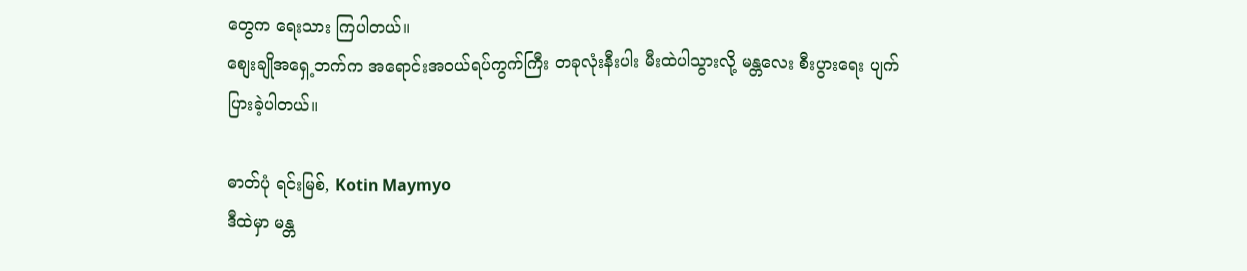တွေက ရေးသား ကြပါတယ်။
စျေးချိုအရှေ့ဘက်က အရောင်းအဝယ်ရပ်ကွက်ကြီး တခုလုံးနီးပါး မီးထဲပါသွားလို့ မန္တလေး စီးပွားရေး ပျက်ပြားခဲ့ပါတယ်။

ဓာတ်ပုံ ရင်းမြစ်, Kotin Maymyo
ဒီထဲမှာ မန္တ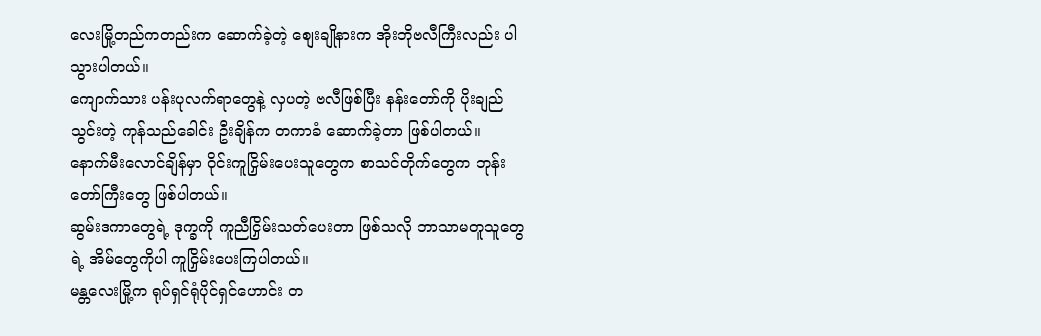လေးမြို့တည်ကတည်းက ဆောက်ခဲ့တဲ့ စျေးချိုနားက အိုးဘိုဗလီကြီးလည်း ပါသွားပါတယ်။
ကျောက်သား ပန်းပုလက်ရာတွေနဲ့ လှပတဲ့ ဗလီဖြစ်ပြီး နန်းတော်ကို ပိုးချည်သွင်းတဲ့ ကုန်သည်ခေါင်း ဦးချိန်က တကာခံ ဆောက်ခဲ့တာ ဖြစ်ပါတယ်။
နောက်မီးလောင်ချိန်မှာ ဝိုင်းကူငြှိမ်းပေးသူတွေက စာသင်တိုက်တွေက ဘုန်းတော်ကြီးတွေ ဖြစ်ပါတယ်။
ဆွမ်းဒကာတွေရဲ့ ဒုက္ခကို ကူညီငြှိမ်းသတ်ပေးတာ ဖြစ်သလို ဘာသာမတူသူတွေရဲ့ အိမ်တွေကိုပါ ကူငြှိမ်းပေးကြပါတယ်။
မန္တလေးမြို့က ရုပ်ရှင်ရုံပိုင်ရှင်ဟောင်း တ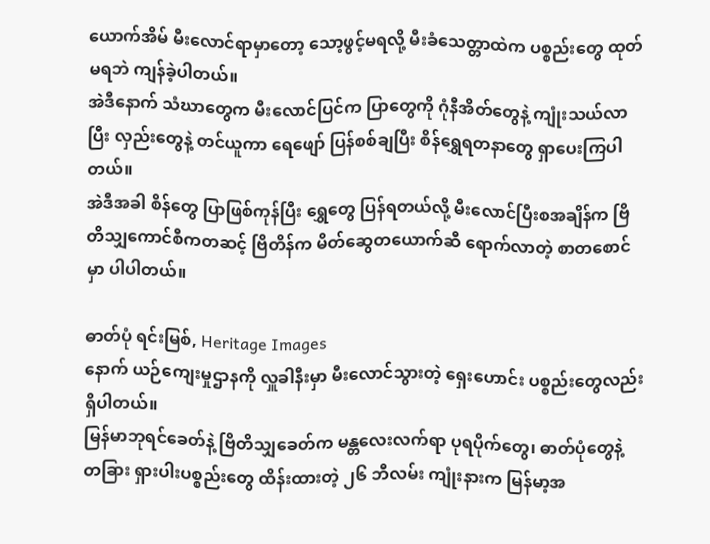ယောက်အိမ် မီးလောင်ရာမှာတော့ သော့ဖွင့်မရလို့ မီးခံသေတ္တာထဲက ပစ္စည်းတွေ ထုတ်မရဘဲ ကျန်ခဲ့ပါတယ်။
အဲဒီနောက် သံဃာတွေက မီးလောင်ပြင်က ပြာတွေကို ဂုံနီအိတ်တွေနဲ့ ကျုံးသယ်လာပြီး လှည်းတွေနဲ့ တင်ယူကာ ရေဖျော် ပြန်စစ်ချပြီး စိန်ရွှေရတနာတွေ ရှာပေးကြပါတယ်။
အဲဒီအခါ စိန်တွေ ပြာဖြစ်ကုန်ပြီး ရွှေတွေ ပြန်ရတယ်လို့ မီးလောင်ပြီးစအချိန်က ဗြိတိသျှကောင်စီကတဆင့် ဗြိတိန်က မိတ်ဆွေတယောက်ဆီ ရောက်လာတဲ့ စာတစောင်မှာ ပါပါတယ်။

ဓာတ်ပုံ ရင်းမြစ်, Heritage Images
နောက် ယဉ်ကျေးမှုဌာနကို လှူခါနီးမှာ မီးလောင်သွားတဲ့ ရှေးဟောင်း ပစ္စည်းတွေလည်း ရှိပါတယ်။
မြန်မာဘုရင်ခေတ်နဲ့ ဗြိတိသျှခေတ်က မန္တလေးလက်ရာ ပုရပိုက်တွေ၊ ဓာတ်ပုံတွေနဲ့ တခြား ရှားပါးပစ္စည်းတွေ ထိန်းထားတဲ့ ၂၆ ဘီလမ်း ကျုံးနားက မြန်မာ့အ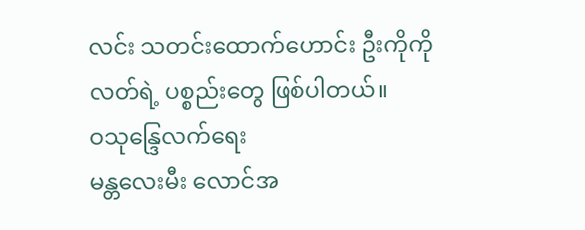လင်း သတင်းထောက်ဟောင်း ဦးကိုကိုလတ်ရဲ့ ပစ္စည်းတွေ ဖြစ်ပါတယ်။
ဝသုန္ဒြေလက်ရေး
မန္တလေးမီး လောင်အ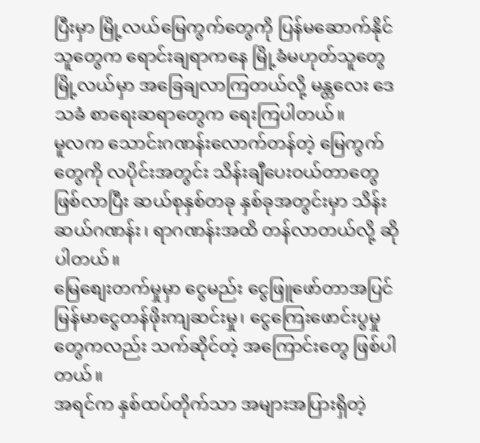ပြီးမှာ မြို့လယ်မြေကွက်တွေကို ပြန်မဆောက်နိုင်သူတွေက ရောင်းချရာကနေ မြို့ခံမဟုတ်သူတွေ မြို့လယ်မှာ အခြေချလာကြတယ်လို့ မန္တလေး ဒေသခံ စာရေးဆရာတွေက ရေးကြပါတယ်။
မူလက သောင်းဂဏန်းလောက်တန်တဲ့ မြေကွက်တွေကို လပိုင်းအတွင်း သိန်းချီပေးဝယ်တာတွေ ဖြစ်လာပြီး ဆယ်စုနှစ်တခု နှစ်ခုအတွင်းမှာ သိန်းဆယ်ဂဏန်း၊ ရာဂဏန်းအထိ တန်လာတယ်လို့ ဆိုပါတယ်။
မြေစျေးတက်မှုမှာ ငွေမည်း ငွေဖြူဖော်တာအပြင် မြန်မာငွေတန်ဖိုးကျဆင်းမှု၊ ငွေကြေးဖောင်းပွမှုတွေကလည်း သက်ဆိုင်တဲ့ အကြောင်းတွေ ဖြစ်ပါတယ်။
အရင်က နှစ်ထပ်တိုက်သာ အများအပြားရှိတဲ့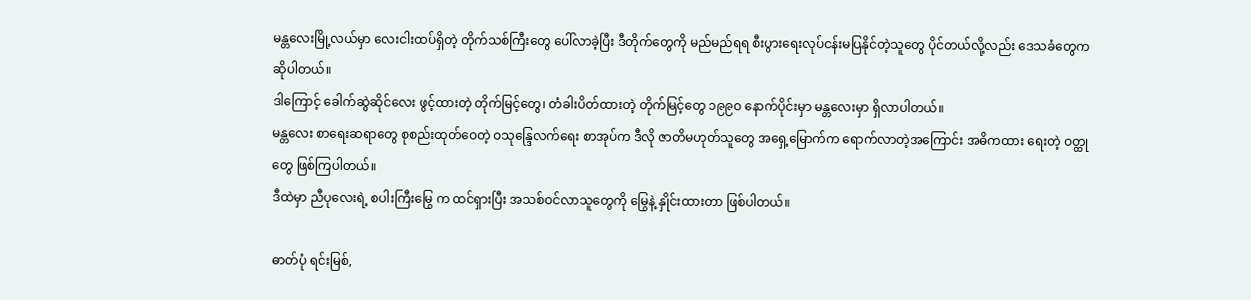မန္တလေးမြို့လယ်မှာ လေးငါးထပ်ရှိတဲ့ တိုက်သစ်ကြီးတွေ ပေါ်လာခဲ့ပြီး ဒီတိုက်တွေကို မည်မည်ရရ စီးပွားရေးလုပ်ငန်းမပြနိုင်တဲ့သူတွေ ပိုင်တယ်လို့လည်း ဒေသခံတွေက ဆိုပါတယ်။
ဒါကြောင့် ခေါက်ဆွဲဆိုင်လေး ဖွင့်ထားတဲ့ တိုက်မြင့်တွေ၊ တံခါးပိတ်ထားတဲ့ တိုက်မြင့်တွေ ၁၉၉ဝ နောက်ပိုင်းမှာ မန္တလေးမှာ ရှိလာပါတယ်။
မန္တလေး စာရေးဆရာတွေ စုစည်းထုတ်ဝေတဲ့ ဝသုန္ဒြေလက်ရေး စာအုပ်က ဒီလို ဇာတိမဟုတ်သူတွေ အရှေ့မြောက်က ရောက်လာတဲ့အကြောင်း အဓိကထား ရေးတဲ့ ဝတ္ထုတွေ ဖြစ်ကြပါတယ်။
ဒီထဲမှာ ညီပုလေးရဲ့ စပါးကြီးမြွေ က ထင်ရှားပြီး အသစ်ဝင်လာသူတွေကို မြွေနဲ့ နှိုင်းထားတာ ဖြစ်ပါတယ်။

ဓာတ်ပုံ ရင်းမြစ်,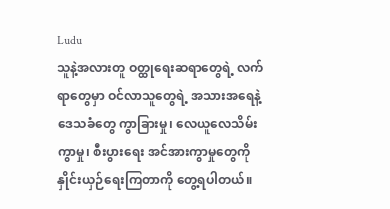Ludu
သူနဲ့အလားတူ ဝတ္ထုရေးဆရာတွေရဲ့ လက်ရာတွေမှာ ဝင်လာသူတွေရဲ့ အသားအရေနဲ့ ဒေသခံတွေ ကွာခြားမှု၊ လေယူလေသိမ်းကွာမှု၊ စီးပွားရေး အင်အားကွာမှုတွေကို နှိုင်းယှဉ်ရေးကြတာကို တွေ့ရပါတယ်။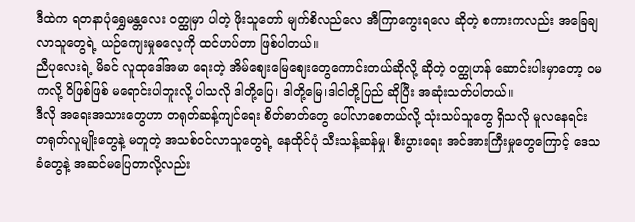ဒီထဲက ရတနာပုံရွှေမန္တလေး ဝတ္ထုမှာ ပါတဲ့ ဖိုးသူတော် မျက်စိလည်လေ အီကြာကွေးရလေ ဆိုတဲ့ စကားကလည်း အခြေချလာသူတွေရဲ့ ယဉ်ကျေးမှုဓလေ့ကို ထင်ဟပ်တာ ဖြစ်ပါတယ်။
ညီပုလေးရဲ့ မိခင် လူထုဒေါ်အမာ ရေးတဲ့ အိမ်စျေးမြေစျေးတွေကောင်းတယ်ဆိုလို့ ဆိုတဲ့ ဝတ္ထုဟန် ဆောင်းပါးမှာတော့ ဝမကလို့ ဝိဖြစ်ဖြစ် မရောင်းပါဘူးလို့ ပါသလို ဒါတို့ပြေ၊ ဒါတို့မြေ၊ဒါငါတို့ပြည် ဆိုပြီး အဆုံးသတ်ပါတယ်။
ဒီလို အရေးအသားတွေဟာ တရုတ်ဆန့်ကျင်ရေး စိတ်ဓာတ်တွေ ပေါ်လာစေတယ်လို့ သုံးသပ်သူတွေ ရှိသလို မူလနေရင်း တရုတ်လူမျိုးတွေနဲ့ မတူတဲ့ အသစ်ဝင်လာသူတွေရဲ့ နေထိုင်ပုံ သီးသန့်ဆန်မှု၊ စီးပွားရေး အင်အားကြီးမှုတွေကြောင့် ဒေသခံတွေနဲ့ အဆင်မပြေတာလို့လည်း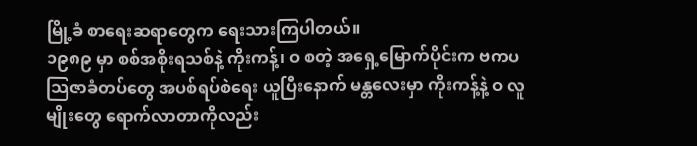မြို့ခံ စာရေးဆရာတွေက ရေးသားကြပါတယ်။
၁၉၈၉ မှာ စစ်အစိုးရသစ်နဲ့ ကိုးကန့်၊ ဝ စတဲ့ အရှေ့မြောက်ပိုင်းက ဗကပ သြဇာခံတပ်တွေ အပစ်ရပ်စဲရေး ယူပြီးနောက် မန္တလေးမှာ ကိုးကန့်နဲ့ ဝ လူမျိုးတွေ ရောက်လာတာကိုလည်း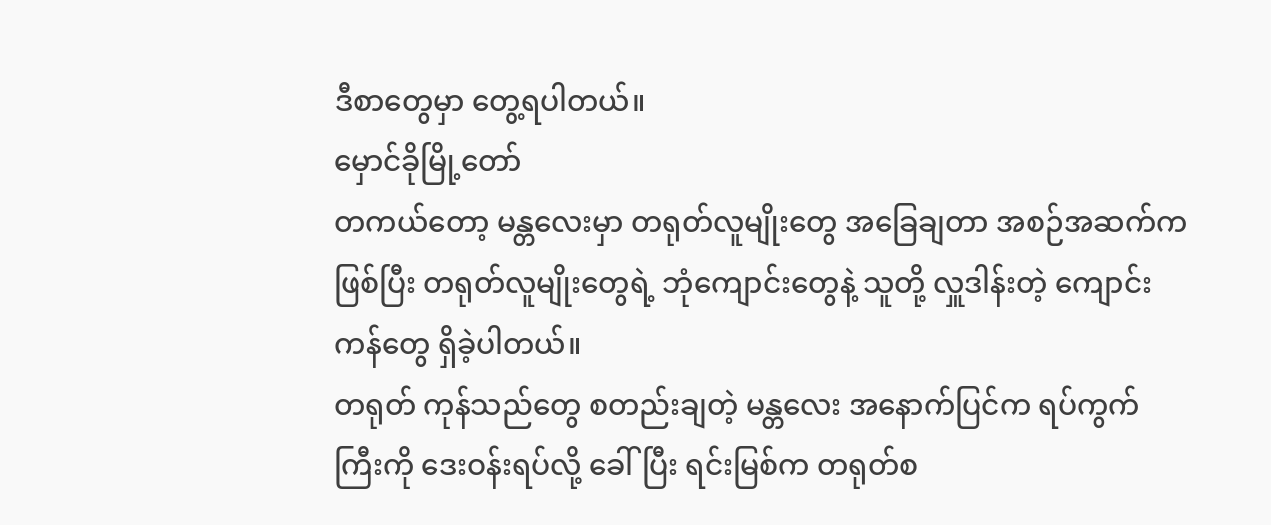ဒီစာတွေမှာ တွေ့ရပါတယ်။
မှောင်ခိုမြို့တော်
တကယ်တော့ မန္တလေးမှာ တရုတ်လူမျိုးတွေ အခြေချတာ အစဉ်အဆက်က ဖြစ်ပြီး တရုတ်လူမျိုးတွေရဲ့ ဘုံကျောင်းတွေနဲ့ သူတို့ လှူဒါန်းတဲ့ ကျောင်းကန်တွေ ရှိခဲ့ပါတယ်။
တရုတ် ကုန်သည်တွေ စတည်းချတဲ့ မန္တလေး အနောက်ပြင်က ရပ်ကွက်ကြီးကို ဒေးဝန်းရပ်လို့ ခေါ်ပြီး ရင်းမြစ်က တရုတ်စ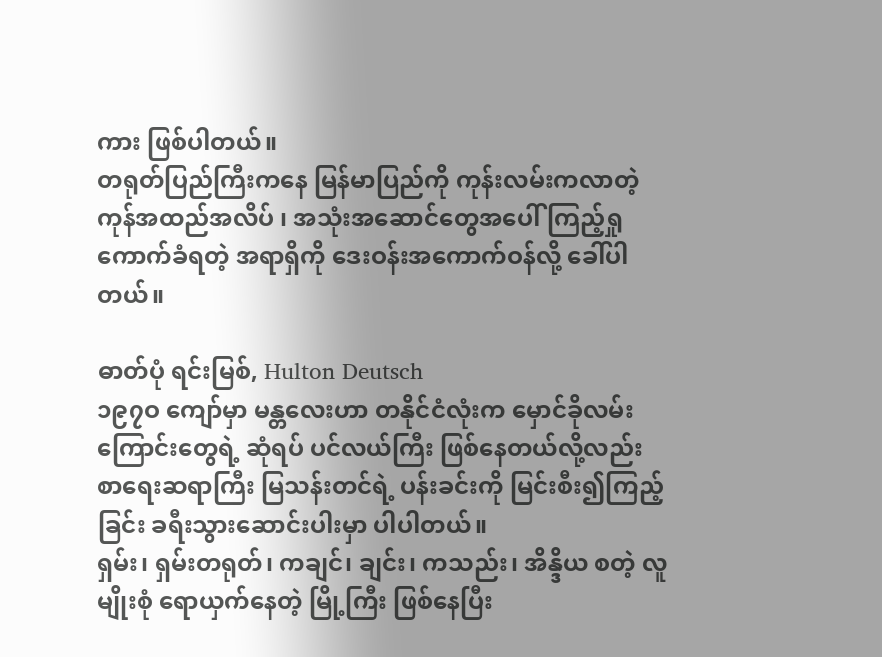ကား ဖြစ်ပါတယ်။
တရုတ်ပြည်ကြီးကနေ မြန်မာပြည်ကို ကုန်းလမ်းကလာတဲ့ ကုန်အထည်အလိပ် ၊ အသုံးအဆောင်တွေအပေါ် ကြည့်ရှု ကောက်ခံရတဲ့ အရာရှိကို ဒေးဝန်းအကောက်ဝန်လို့ ခေါ်ပါတယ်။

ဓာတ်ပုံ ရင်းမြစ်, Hulton Deutsch
၁၉၇ဝ ကျော်မှာ မန္တလေးဟာ တနိုင်ငံလုံးက မှောင်ခိုလမ်းကြောင်းတွေရဲ့ ဆုံရပ် ပင်လယ်ကြီး ဖြစ်နေတယ်လို့လည်း စာရေးဆရာကြီး မြသန်းတင်ရဲ့ ပန်းခင်းကို မြင်းစီး၍ကြည့်ခြင်း ခရီးသွားဆောင်းပါးမှာ ပါပါတယ်။
ရှမ်း၊ ရှမ်းတရုတ်၊ ကချင်၊ ချင်း၊ ကသည်း၊ အိန္ဒိယ စတဲ့ လူမျိုးစုံ ရောယှက်နေတဲ့ မြို့ကြီး ဖြစ်နေပြီး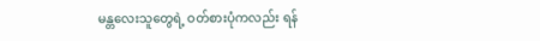မန္တလေးသူတွေရဲ့ ဝတ်စားပုံကလည်း ရန်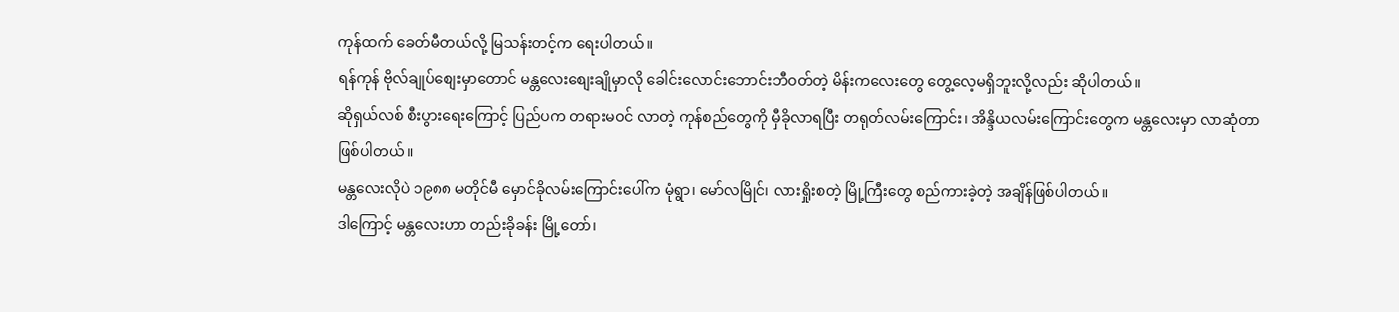ကုန်ထက် ခေတ်မီတယ်လို့ မြသန်းတင့်က ရေးပါတယ်။
ရန်ကုန် ဗိုလ်ချုပ်စျေးမှာတောင် မန္တလေးစျေးချိုမှာလို ခေါင်းလောင်းဘောင်းဘီဝတ်တဲ့ မိန်းကလေးတွေ တွေ့လေ့မရှိဘူးလို့လည်း ဆိုပါတယ်။
ဆိုရှယ်လစ် စီးပွားရေးကြောင့် ပြည်ပက တရားမဝင် လာတဲ့ ကုန်စည်တွေကို မှီခိုလာရပြီး တရုတ်လမ်းကြောင်း၊ အိန္ဒိယလမ်းကြောင်းတွေက မန္တလေးမှာ လာဆုံတာ ဖြစ်ပါတယ်။
မန္တလေးလိုပဲ ၁၉၈၈ မတိုင်မီ မှောင်ခိုလမ်းကြောင်းပေါ်က မုံရွာ၊ မော်လမြိုင်၊ လားရှိုးစတဲ့ မြို့ကြီးတွေ စည်ကားခဲ့တဲ့ အချိန်ဖြစ်ပါတယ်။
ဒါကြောင့် မန္တလေးဟာ တည်းခိုခန်း မြို့တော်၊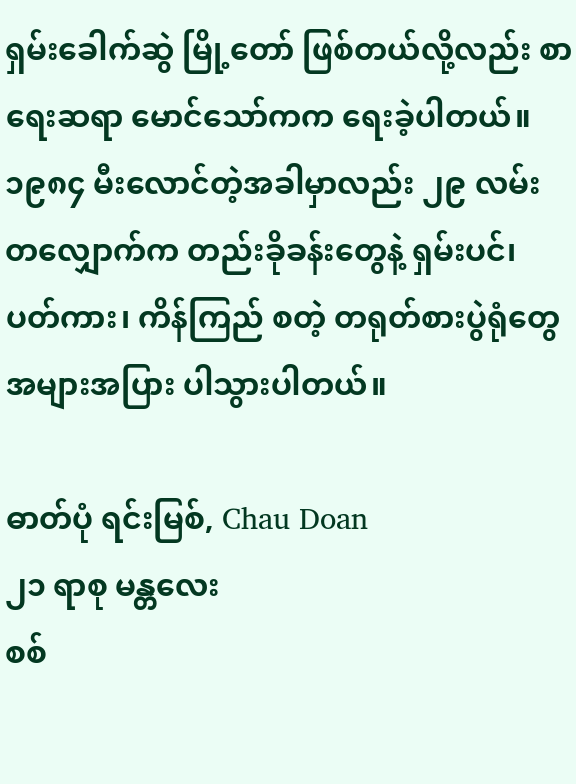ရှမ်းခေါက်ဆွဲ မြို့တော် ဖြစ်တယ်လို့လည်း စာရေးဆရာ မောင်သော်ကက ရေးခဲ့ပါတယ်။
၁၉၈၄ မီးလောင်တဲ့အခါမှာလည်း ၂၉ လမ်းတလျှောက်က တည်းခိုခန်းတွေနဲ့ ရှမ်းပင်၊ ပတ်ကား၊ ကိန်ကြည် စတဲ့ တရုတ်စားပွဲရုံတွေ အများအပြား ပါသွားပါတယ်။

ဓာတ်ပုံ ရင်းမြစ်, Chau Doan
၂၁ ရာစု မန္တလေး
စစ်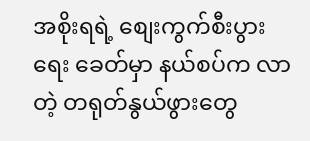အစိုးရရဲ့ စျေးကွက်စီးပွားရေး ခေတ်မှာ နယ်စပ်က လာတဲ့ တရုတ်နွယ်ဖွားတွေ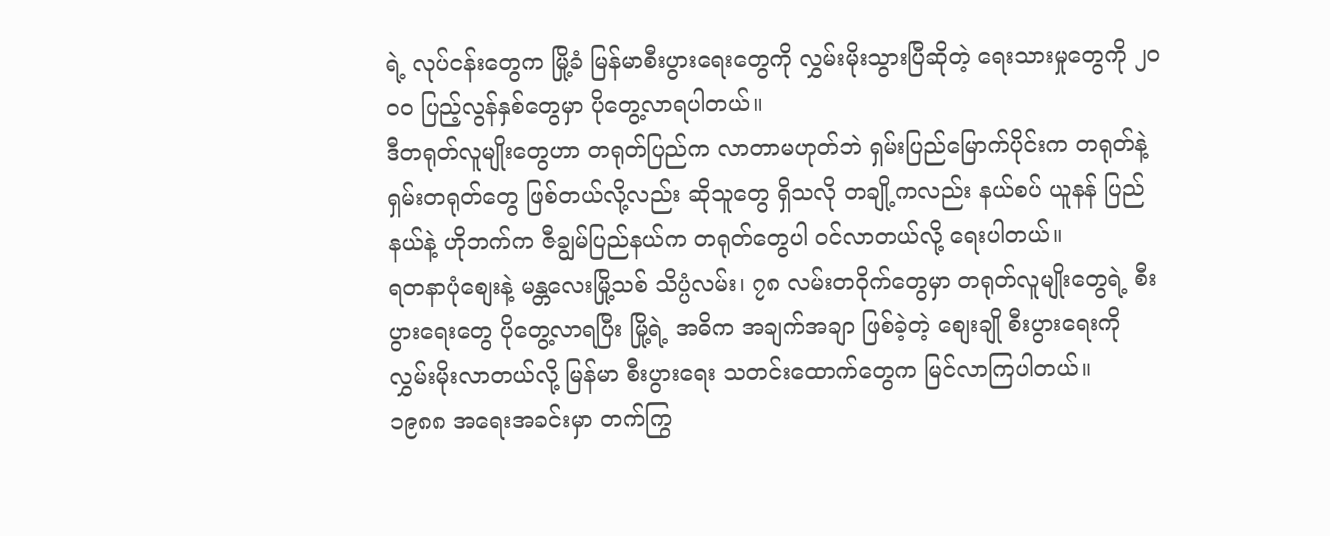ရဲ့ လုပ်ငန်းတွေက မြို့ခံ မြန်မာစီးပွားရေးတွေကို လွှမ်းမိုးသွားပြီဆိုတဲ့ ရေးသားမှုတွေကို ၂ဝဝဝ ပြည့်လွန်နှစ်တွေမှာ ပိုတွေ့လာရပါတယ်။
ဒီတရုတ်လူမျိုးတွေဟာ တရုတ်ပြည်က လာတာမဟုတ်ဘဲ ရှမ်းပြည်မြောက်ပိုင်းက တရုတ်နဲ့ ရှမ်းတရုတ်တွေ ဖြစ်တယ်လို့လည်း ဆိုသူတွေ ရှိသလို တချို့ကလည်း နယ်စပ် ယူနန် ပြည်နယ်နဲ့ ဟိုဘက်က ဇီချွမ်ပြည်နယ်က တရုတ်တွေပါ ဝင်လာတယ်လို့ ရေးပါတယ်။
ရတနာပုံစျေးနဲ့ မန္တလေးမြို့သစ် သိပ္ပံလမ်း၊ ၇၈ လမ်းတဝိုက်တွေမှာ တရုတ်လူမျိုးတွေရဲ့ စီးပွားရေးတွေ ပိုတွေ့လာရပြီး မြို့ရဲ့ အဓိက အချက်အချာ ဖြစ်ခဲ့တဲ့ စျေးချို စီးပွားရေးကို လွှမ်းမိုးလာတယ်လို့ မြန်မာ စီးပွားရေး သတင်းထောက်တွေက မြင်လာကြပါတယ်။
၁၉၈၈ အရေးအခင်းမှာ တက်ကြွ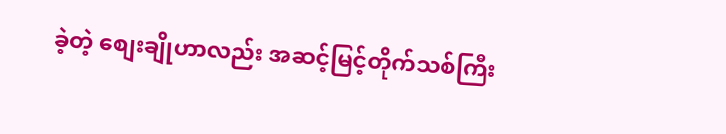ခဲ့တဲ့ စျေးချိုဟာလည်း အဆင့်မြင့်တိုက်သစ်ကြီး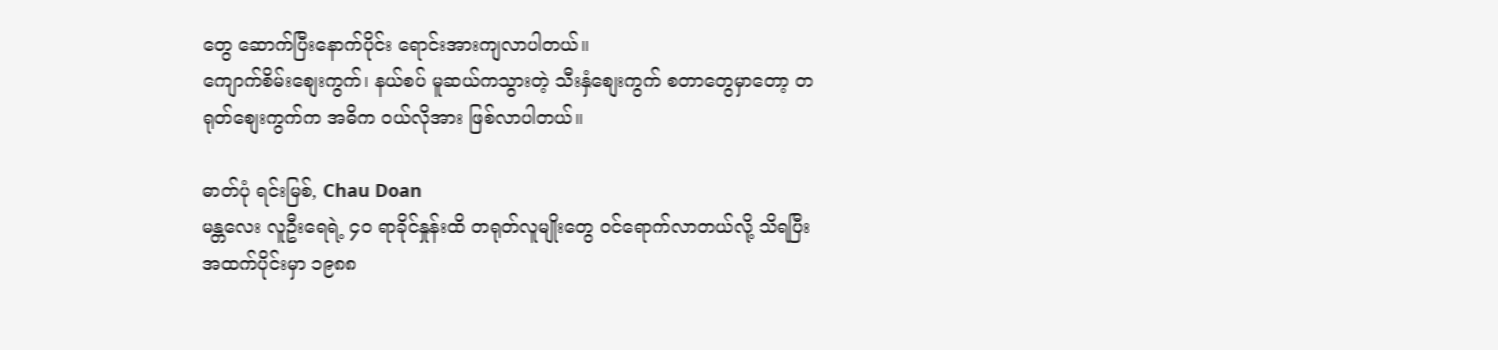တွေ ဆောက်ပြီးနောက်ပိုင်း ရောင်းအားကျလာပါတယ်။
ကျောက်စိမ်းစျေးကွက်၊ နယ်စပ် မူဆယ်ကသွားတဲ့ သီးနှံစျေးကွက် စတာတွေမှာတော့ တရုတ်စျေးကွက်က အဓိက ဝယ်လိုအား ဖြစ်လာပါတယ်။

ဓာတ်ပုံ ရင်းမြစ်, Chau Doan
မန္တလေး လူဦးရေရဲ့ ၄ဝ ရာခိုင်နှုန်းထိ တရုတ်လူမျိုးတွေ ဝင်ရောက်လာတယ်လို့ သိရပြီး အထက်ပိုင်းမှာ ၁၉၈၈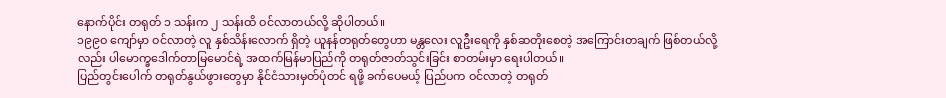နောက်ပိုင်း တရုတ် ၁ သန်းက ၂ သန်းထိ ဝင်လာတယ်လို့ ဆိုပါတယ်။
၁၉၉ဝ ကျော်မှာ ဝင်လာတဲ့ လူ နှစ်သိန်းလောက် ရှိတဲ့ ယူနန်တရုတ်တွေဟာ မန္တလေး လူဦးရေကို နှစ်ဆတိုးစေတဲ့ အကြောင်းတချက် ဖြစ်တယ်လို့လည်း ပါမောက္ခဒေါက်တာမြမောင်ရဲ့ အထက်မြန်မာပြည်ကို တရုတ်ဇာတ်သွင်းခြင်း စာတမ်းမှာ ရေးပါတယ်။
ပြည်တွင်းပေါက် တရုတ်နွယ်ဖွားတွေမှာ နိုင်ငံသားမှတ်ပုံတင် ရဖို့ ခက်ပေမယ့် ပြည်ပက ဝင်လာတဲ့ တရုတ်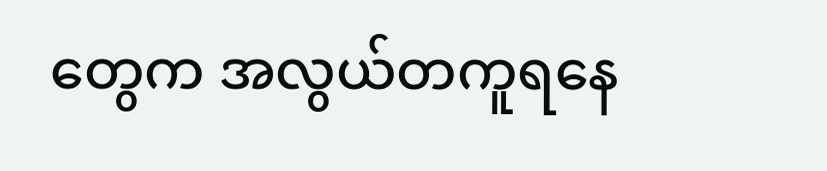တွေက အလွယ်တကူရနေ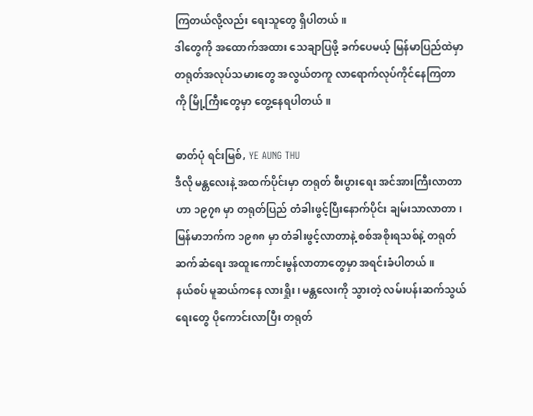ကြတယ်လို့လည်း ရေးသူတွေ ရှိပါတယ်။
ဒါတွေကို အထောက်အထား သေချာပြဖို့ ခက်ပေမယ့် မြန်မာပြည်ထဲမှာ တရုတ်အလုပ်သမားတွေ အလွယ်တကူ လာရောက်လုပ်ကိုင်နေကြတာကို မြို့ကြီးတွေမှာ တွေ့နေရပါတယ်။

ဓာတ်ပုံ ရင်းမြစ်, YE AUNG THU
ဒီလို မန္တလေးနဲ့ အထက်ပိုင်းမှာ တရုတ် စီးပွားရေး အင်အားကြီးလာတာဟာ ၁၉၇၈ မှာ တရုတ်ပြည် တံခါးဖွင့်ပြီးနောက်ပိုင်း ချမ်းသာလာတာ၊ မြန်မာဘက်က ၁၉၈၈ မှာ တံခါးဖွင့်လာတာနဲ့ စစ်အစိုးရသစ်နဲ့ တရုတ် ဆက်ဆံရေး အထူးကောင်းမွန်လာတာတွေမှာ အရင်းခံပါတယ်။
နယ်စပ် မူဆယ်ကနေ လားရှိုး၊ မန္တလေးကို သွားတဲ့ လမ်းပန်းဆက်သွယ်ရေးတွေ ပိုကောင်းလာပြီး တရုတ်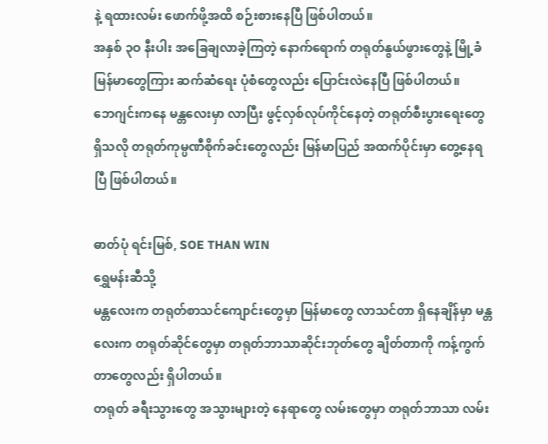နဲ့ ရထားလမ်း ဖောက်ဖို့အထိ စဉ်းစားနေပြီ ဖြစ်ပါတယ်။
အနှစ် ၃ဝ နီးပါး အခြေချလာခဲ့ကြတဲ့ နောက်ရောက် တရုတ်နွယ်ဖွားတွေနဲ့ မြို့ခံ မြန်မာတွေကြား ဆက်ဆံရေး ပုံစံတွေလည်း ပြောင်းလဲနေပြီ ဖြစ်ပါတယ်။
ဘေဂျင်းကနေ မန္တလေးမှာ လာပြီး ဖွင့်လှစ်လုပ်ကိုင်နေတဲ့ တရုတ်စီးပွားရေးတွေ ရှိသလို တရုတ်ကုမ္ပဏီစိုက်ခင်းတွေလည်း မြန်မာပြည် အထက်ပိုင်းမှာ တွေ့နေရပြီ ဖြစ်ပါတယ်။

ဓာတ်ပုံ ရင်းမြစ်, SOE THAN WIN
ရွှေမန်းဆီသို့
မန္တလေးက တရုတ်စာသင်ကျောင်းတွေမှာ မြန်မာတွေ လာသင်တာ ရှိနေချိန်မှာ မန္တလေးက တရုတ်ဆိုင်တွေမှာ တရုတ်ဘာသာဆိုင်းဘုတ်တွေ ချိတ်တာကို ကန့်ကွက်တာတွေလည်း ရှိပါတယ်။
တရုတ် ခရီးသွားတွေ အသွားများတဲ့ နေရာတွေ လမ်းတွေမှာ တရုတ်ဘာသာ လမ်း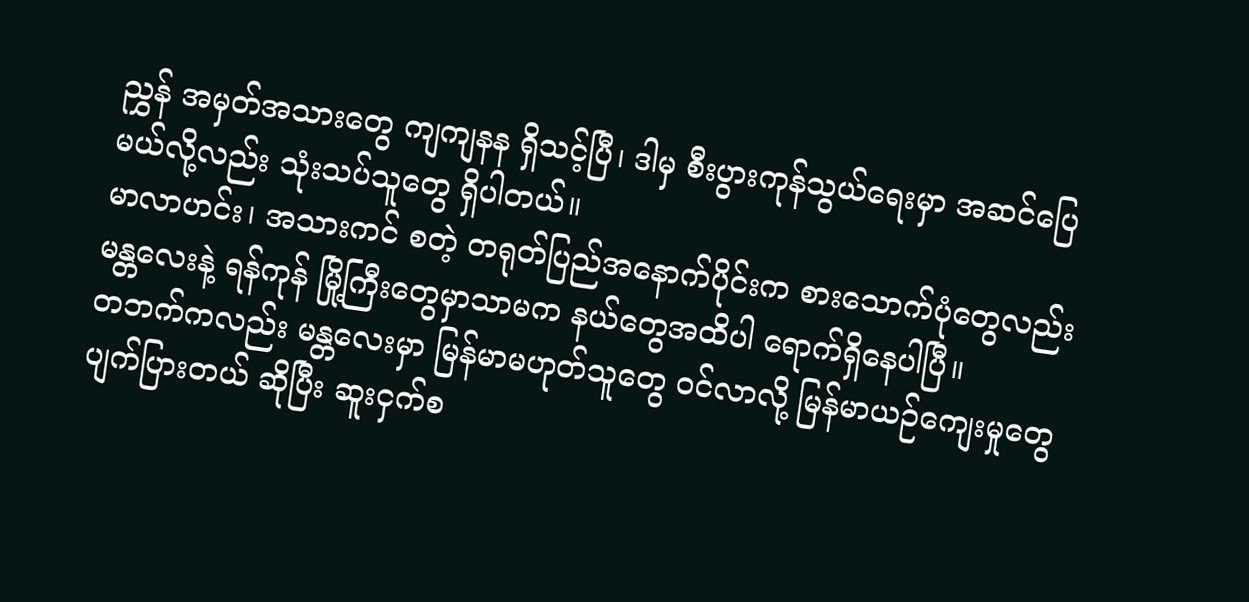ညွှန် အမှတ်အသားတွေ ကျကျနန ရှိသင့်ပြီ၊ ဒါမှ စီးပွားကုန်သွယ်ရေးမှာ အဆင်ပြေမယ်လို့လည်း သုံးသပ်သူတွေ ရှိပါတယ်။
မာလာဟင်း၊ အသားကင် စတဲ့ တရုတ်ပြည်အနောက်ပိုင်းက စားသောက်ပုံတွေလည်း မန္တလေးနဲ့ ရန်ကုန် မြို့ကြီးတွေမှာသာမက နယ်တွေအထိပါ ရောက်ရှိနေပါပြီ။
တဘက်ကလည်း မန္တလေးမှာ မြန်မာမဟုတ်သူတွေ ဝင်လာလို့ မြန်မာယဉ်ကျေးမှုတွေ ပျက်ပြားတယ် ဆိုပြီး ဆူးငှက်စ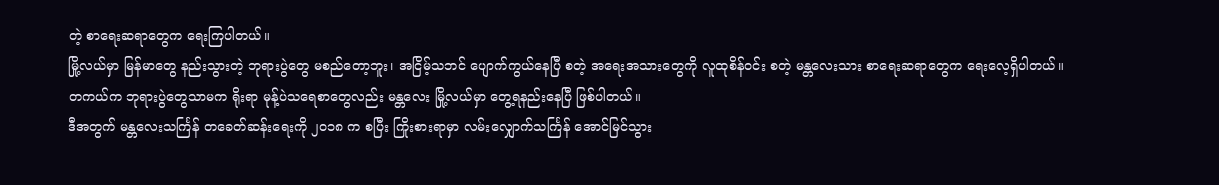တဲ့ စာရေးဆရာတွေက ရေးကြပါတယ်။
မြို့လယ်မှာ မြန်မာတွေ နည်းသွားတဲ့ ဘုရားပွဲတွေ မစည်တော့ဘူး၊ အငြိမ့်သဘင် ပျောက်ကွယ်နေပြီ စတဲ့ အရေးအသားတွေကို လူထုစိန်ဝင်း စတဲ့ မန္တလေးသား စာရေးဆရာတွေက ရေးလေ့ရှိပါတယ်။
တကယ်က ဘုရားပွဲတွေသာမက ရိုးရာ မုန့်ပဲသရေစာတွေလည်း မန္တလေး မြို့လယ်မှာ တွေ့ရနည်းနေပြီ ဖြစ်ပါတယ်။
ဒီအတွက် မန္တလေးသင်္ကြန် တခေတ်ဆန်းရေးကို ၂ဝ၁၈ က စပြီး ကြိုးစားရာမှာ လမ်းလျှောက်သင်္ကြန် အောင်မြင်သွား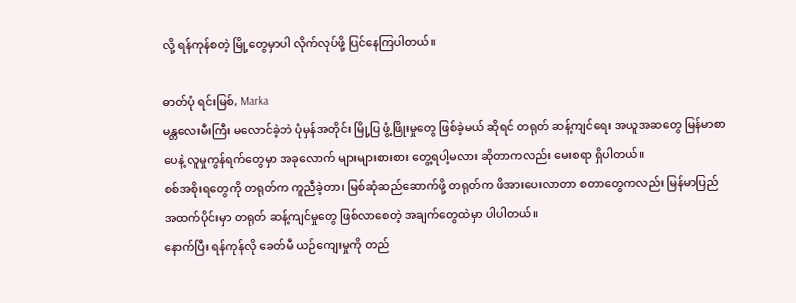လို့ ရန်ကုန်စတဲ့ မြို့တွေမှာပါ လိုက်လုပ်ဖို့ ပြင်နေကြပါတယ်။

ဓာတ်ပုံ ရင်းမြစ်, Marka
မန္တလေးမီးကြီး မလောင်ခဲ့ဘဲ ပုံမှန်အတိုင်း မြို့ပြ ဖွံ့ဖြိုးမှုတွေ ဖြစ်ခဲ့မယ် ဆိုရင် တရုတ် ဆန့်ကျင်ရေး အယူအဆတွေ မြန်မာစာပေနဲ့ လူမှုကွန်ရက်တွေမှာ အခုလောက် များများစားစား တွေ့ရပါ့မလား ဆိုတာကလည်း မေးစရာ ရှိပါတယ်။
စစ်အစိုးရတွေကို တရုတ်က ကူညီခဲ့တာ၊ မြစ်ဆုံဆည်ဆောက်ဖို့ တရုတ်က ဖိအားပေးလာတာ စတာတွေကလည်း မြန်မာပြည် အထက်ပိုင်းမှာ တရုတ် ဆန့်ကျင်မှုတွေ ဖြစ်လာစေတဲ့ အချက်တွေထဲမှာ ပါပါတယ်။
နောက်ပြီး ရန်ကုန်လို ခေတ်မီ ယဉ်ကျေးမှုကို တည်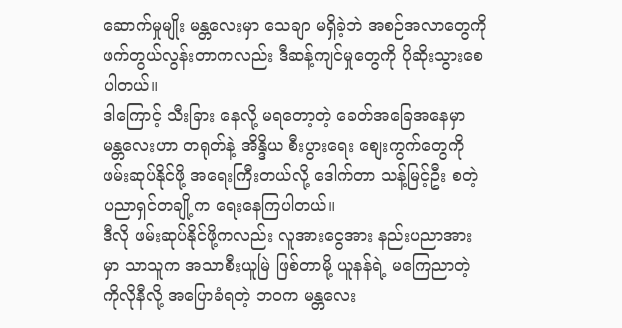ဆောက်မှုမျိုး မန္တလေးမှာ သေချာ မရှိခဲ့ဘဲ အစဉ်အလာတွေကို ဖက်တွယ်လွန်းတာကလည်း ဒီဆန့်ကျင်မှုတွေကို ပိုဆိုးသွားစေပါတယ်။
ဒါကြောင့် သီးခြား နေလို့ မရတော့တဲ့ ခေတ်အခြေအနေမှာ မန္တလေးဟာ တရုတ်နဲ့ အိန္ဒိယ စီးပွားရေး စျေးကွက်တွေကို ဖမ်းဆုပ်နိုင်ဖို့ အရေးကြီးတယ်လို့ ဒေါက်တာ သန့်မြင့်ဦး စတဲ့ ပညာရှင်တချို့က ရေးနေကြပါတယ်။
ဒီလို ဖမ်းဆုပ်နိုင်ဖို့ကလည်း လူအားငွေအား နည်းပညာအားမှာ သာသူက အသာစီးယူမြဲ ဖြစ်တာမို့ ယူနန်ရဲ့ မကြေညာတဲ့ ကိုလိုနီလို့ အပြောခံရတဲ့ ဘဝက မန္တလေး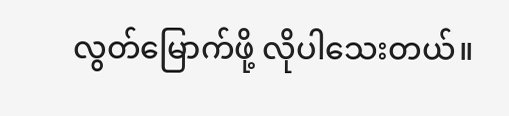လွတ်မြောက်ဖို့ လိုပါသေးတယ်။